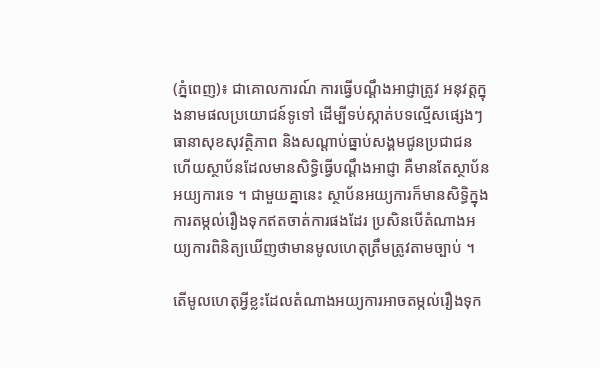(ភ្នំពេញ)៖ ជាគោលការណ៍ ការធ្វើបណ្តឹងអាជ្ញាត្រូវ អនុវត្តក្នុងនាមផលប្រយោជន៍ទូទៅ ដើម្បីទប់ស្កាត់បទល្មើសផ្សេងៗ ធានាសុខសុវត្ថិភាព និងសណ្តាប់ធ្នាប់សង្គមជូនប្រជាជន ហើយស្ថាប័នដែលមានសិទ្ធិធ្វើបណ្តឹងអាជ្ញា គឺមានតែស្ថាប័នអយ្យការទេ ។ ជាមួយគ្នានេះ ស្ថាប័នអយ្យការក៏មានសិទ្ធិក្នុងការតម្កល់រឿងទុកឥតចាត់ការផងដែរ ប្រសិនបើតំណាងអយ្យការពិនិត្យឃើញថាមានមូលហេតុត្រឹមត្រូវតាមច្បាប់ ។

តើមូលហេតុអ្វីខ្លះដែលតំណាងអយ្យការអាចតម្កល់រឿងទុក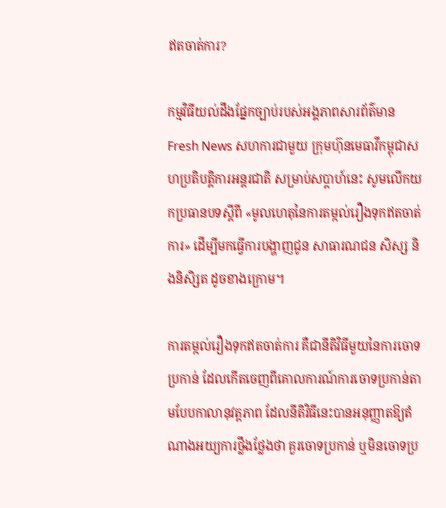ឥតចាត់ការ?

កម្មវិធីយល់ដឹងផ្នែកច្បាប់របស់អង្គភាពសារព័ត៌មាន Fresh News សហការជាមួយ ក្រុមហ៊ុនមេធាវីកម្ពុជាសហប្រតិបត្តិការអន្តរជាតិ សម្រាប់សប្តាហ៍នេះ សូមលើកយកប្រធានបទស្តីពី «មូលហេតុនៃការតម្កល់រឿងទុកឥតចាត់ការ» ដើម្បីមកធ្វើការបង្ហាញជូន សាធារណជន សិស្ស និងនិសិ្សត ដូចខាងក្រោម។

ការតម្កល់រឿងទុកឥតចាត់ការ គឺជានីតិវិធីមួយនៃការចោទប្រកាន់ ដែលកើតចេញពីគោលការណ៍ការចោទប្រកាន់តាមបែបកាលានុវត្តភាព ដែលនីតិវិធីនេះបានអនុញ្ញាតឱ្យតំណាងអយ្យការថ្លឹងថ្លែងថា គួរចោទប្រកាន់ ឬមិនចោទប្រ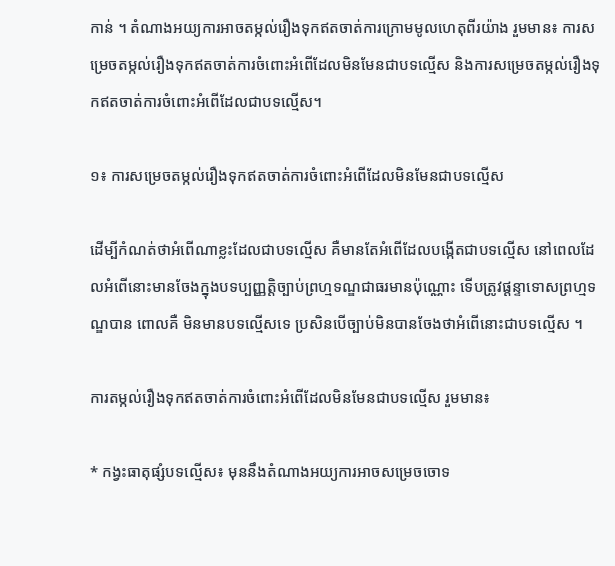កាន់ ។ តំណាងអយ្យការអាចតម្កល់រឿងទុកឥតចាត់ការក្រោមមូលហេតុពីរយ៉ាង រួមមាន៖ ការសម្រេចតម្កល់រឿងទុកឥតចាត់ការចំពោះអំពើដែលមិនមែនជាបទល្មើស និងការសម្រេចតម្កល់រឿងទុកឥតចាត់ការចំពោះអំពើដែលជាបទល្មើស។

១៖ ការសម្រេចតម្កល់រឿងទុកឥតចាត់ការចំពោះអំពើដែលមិនមែនជាបទល្មើស

ដើម្បីកំណត់ថាអំពើណាខ្លះដែលជាបទល្មើស គឺមានតែអំពើដែលបង្កើតជាបទល្មើស នៅពេលដែលអំពើនោះមានចែងក្នុងបទប្បញ្ញត្តិច្បាប់ព្រហ្មទណ្ឌជាធរមានប៉ុណ្ណោះ ទើបត្រូវផ្តន្ទាទោសព្រហ្មទណ្ឌបាន ពោលគឺ មិនមានបទល្មើសទេ ប្រសិនបើច្បាប់មិនបានចែងថាអំពើនោះជាបទល្មើស ។

ការតម្កល់រឿងទុកឥតចាត់ការចំពោះអំពើដែលមិនមែនជាបទល្មើស រួមមាន៖

* កង្វះធាតុផ្សំបទល្មើស៖ មុននឹងតំណាងអយ្យការអាចសម្រេចចោទ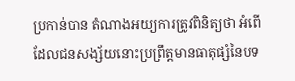ប្រកាន់បាន តំណាងអយ្យការត្រូវពិនិត្យថា អំពើដែលជនសង្ស័យនោះប្រព្រឹត្តមានធាតុផ្សំនៃបទ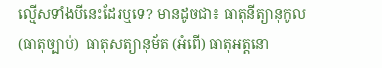ល្មើសទាំងបីនេះដែរឬទេ? មានដូចជា៖ ធាតុនីត្យានុកូល (ធាតុច្បាប់)  ធាតុសត្យានុម័ត (អំពើ) ធាតុអត្តនោ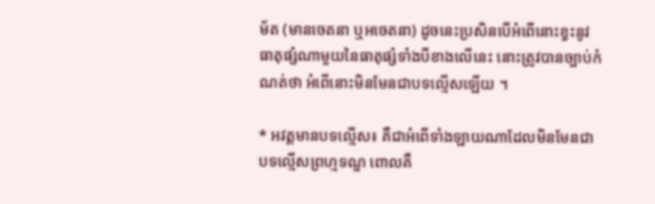ម័ត (មានចេតនា ឬអចេតនា) ដូចនេះប្រសិនបើអំពើនោះខ្វះនូវធាតុផ្សំណាមួយនៃធាតុផ្សំទាំងបីខាងលើនេះ នោះត្រូវបានច្បាប់កំណត់ថា អំពើនោះមិនមែនជាបទល្មើសឡើយ ។

* អវត្តមានបទល្មើស៖ គឺជាអំពើទាំងឡាយណាដែលមិនមែនជាបទល្មើសព្រហ្មទណ្ឌ ពោលគឺ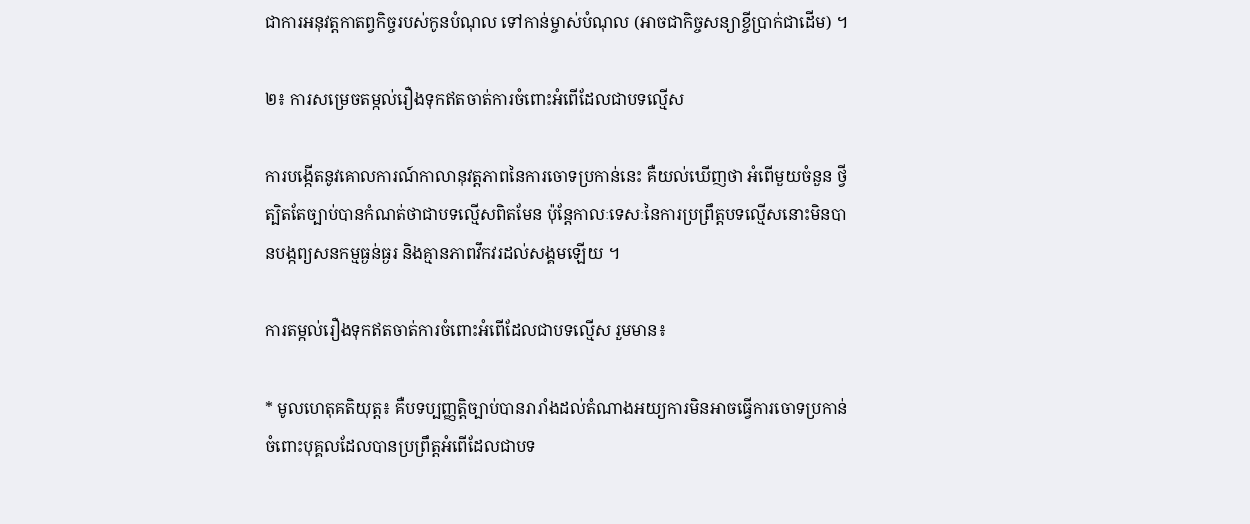ជាការអនុវត្តកាតព្វកិច្ចរបស់កូនបំណុល ទៅកាន់ម្ចាស់បំណុល (អាចជាកិច្ចសន្យាខ្ចីប្រាក់ជាដើម) ។

២៖ ការសម្រេចតម្កល់រឿងទុកឥតចាត់ការចំពោះអំពើដែលជាបទល្មើស

ការបង្កើតនូវគោលការណ៍កាលានុវត្តភាពនៃការចោទប្រកាន់នេះ គឺយល់ឃើញថា អំពើមួយចំនួន ថ្វីត្បិតតែច្បាប់បានកំណត់ថាជាបទល្មើសពិតមែន ប៉ុន្តែកាលៈទេសៈនៃការប្រព្រឹត្តបទល្មើសនោះមិនបានបង្កព្យសនកម្មធ្ងន់ធ្ងរ និងគ្មានភាពវឹកវរដល់សង្គមឡើយ ។

ការតម្កល់រឿងទុកឥតចាត់ការចំពោះអំពើដែលជាបទល្មើស រួមមាន៖

* មូលហេតុគតិយុត្ត៖ គឺបទប្បញ្ញត្តិច្បាប់បានរារាំងដល់តំណាងអយ្យការមិនអាចធ្វើការចោទប្រកាន់ចំពោះបុគ្គលដែលបានប្រព្រឹត្តអំពើដែលជាបទ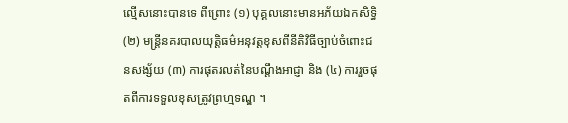ល្មើសនោះបានទេ ពីព្រោះ (១) បុគ្គលនោះមានអភ័យឯកសិទ្ធិ (២) មន្ត្រីនគរបាលយុត្តិធម៌អនុវត្តខុសពីនីតិវិធីច្បាប់ចំពោះជនសង្ស័យ (៣) ការផុតរលត់នៃបណ្តឹងអាជ្ញា និង (៤) ការរួចផុតពីការទទួលខុសត្រូវព្រហ្មទណ្ឌ ។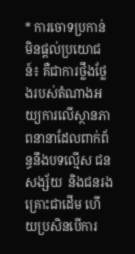* ការចោទប្រកាន់មិនផ្តល់ប្រយោជន៍៖ គឺជាការថ្លឹងថ្លែងរបស់តំណាងអយ្យការលើស្ថានភាពនានាដែលពាក់ព័ន្ធនឹងបទល្មើស ជនសង្ស័យ  និងជនរងគ្រោះជាដើម ហើយប្រសិនបើការ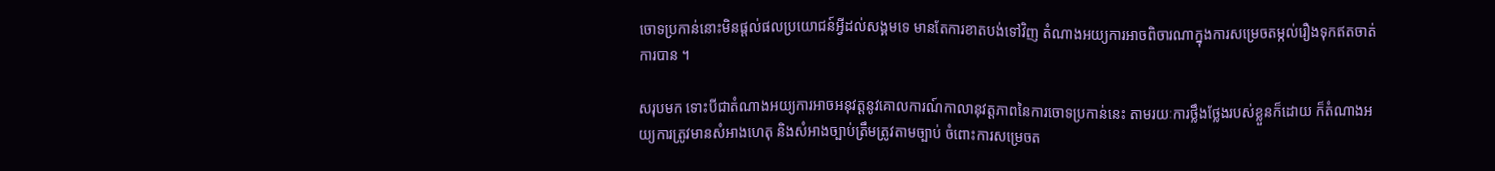ចោទប្រកាន់នោះមិនផ្តល់ផលប្រយោជន៍អ្វីដល់សង្គមទេ មានតែការខាតបង់ទៅវិញ តំណាងអយ្យការអាចពិចារណាក្នុងការសម្រេចតម្កល់រឿងទុកឥតចាត់ការបាន ។

សរុបមក ទោះបីជាតំណាងអយ្យការអាចអនុវត្តនូវគោលការណ៍កាលានុវត្តភាពនៃការចោទប្រកាន់នេះ តាមរយៈការថ្លឹងថ្លែងរបស់ខ្លួនក៏ដោយ ក៏តំណាងអយ្យការត្រូវមានសំអាងហេតុ និងសំអាងច្បាប់ត្រឹមត្រូវតាមច្បាប់ ចំពោះការសម្រេចត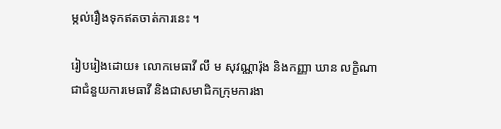ម្កល់រឿងទុកឥតចាត់ការនេះ ។

រៀបរៀងដោយ៖ លោកមេធាវី លឹ ម សុវណ្ណារ៉ុង និងកញ្ញា ឃាន លក្ខិណា ជាជំនួយការមេធាវី និងជាសមាជិកក្រុមការងា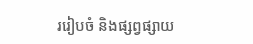ររៀបចំ និងផ្សព្វផ្សាយ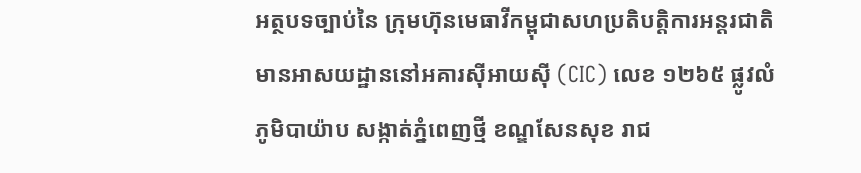អត្ថបទច្បាប់នៃ ក្រុមហ៊ុនមេធាវីកម្ពុជាសហប្រតិបត្តិការអន្តរជាតិ មានអាសយដ្ឋាននៅអគារស៊ីអាយស៊ី (CIC) លេខ ១២៦៥ ផ្លូវលំ ភូមិបាយ៉ាប សង្កាត់ភ្នំពេញថ្មី ខណ្ឌសែនសុខ រាជ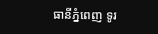ធានីភ្នំពេញ ទូរ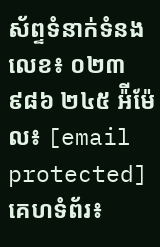ស័ព្ទទំនាក់ទំនងលេខ៖ ០២៣ ៩៨៦ ២៤៥ អ៉ីម៉ែល៖ [email protected] គេហទំព័រ៖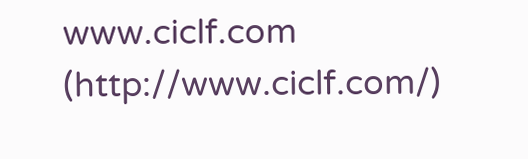www.ciclf.com (http://www.ciclf.com/)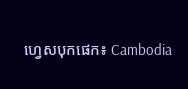ហ្វេសបុកផេក៖ Cambodia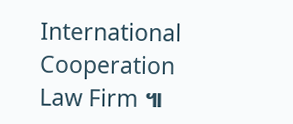International Cooperation Law Firm ៕